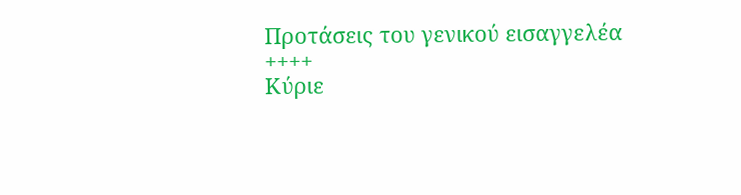Προτάσεις του γενικού εισαγγελέα
++++
Κύριε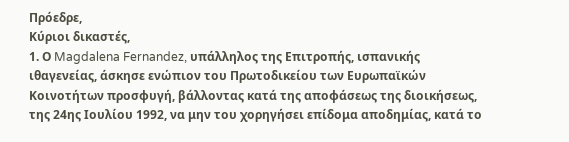Πρόεδρε,
Κύριοι δικαστές,
1. Ο Magdalena Fernandez, υπάλληλος της Επιτροπής, ισπανικής ιθαγενείας, άσκησε ενώπιον του Πρωτοδικείου των Ευρωπαϊκών Κοινοτήτων προσφυγή, βάλλοντας κατά της αποφάσεως της διοικήσεως, της 24ης Ιουλίου 1992, να μην του χορηγήσει επίδομα αποδημίας, κατά το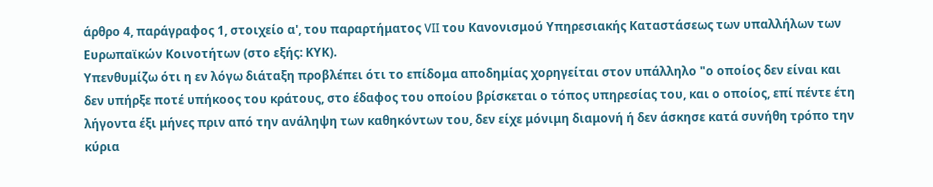άρθρο 4, παράγραφος 1, στοιχείο α', του παραρτήματος VII του Κανονισμού Υπηρεσιακής Καταστάσεως των υπαλλήλων των Ευρωπαϊκών Κοινοτήτων (στο εξής: ΚΥΚ).
Υπενθυμίζω ότι η εν λόγω διάταξη προβλέπει ότι το επίδομα αποδημίας χορηγείται στον υπάλληλο "ο οποίος δεν είναι και δεν υπήρξε ποτέ υπήκοος του κράτους, στο έδαφος του οποίου βρίσκεται ο τόπος υπηρεσίας του, και ο οποίος, επί πέντε έτη λήγοντα έξι μήνες πριν από την ανάληψη των καθηκόντων του, δεν είχε μόνιμη διαμονή ή δεν άσκησε κατά συνήθη τρόπο την κύρια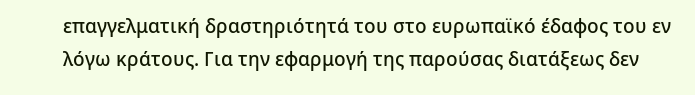επαγγελματική δραστηριότητά του στο ευρωπαϊκό έδαφος του εν λόγω κράτους. Για την εφαρμογή της παρούσας διατάξεως δεν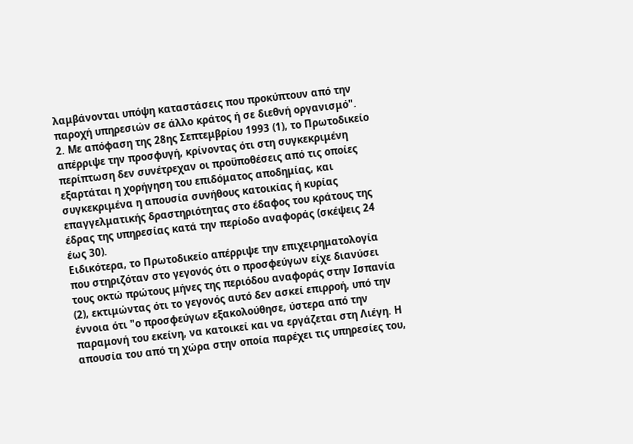λαμβάνονται υπόψη καταστάσεις που προκύπτουν από την παροχή υπηρεσιών σε άλλο κράτος ή σε διεθνή οργανισμό".
2. Με απόφαση της 28ης Σεπτεμβρίου 1993 (1), το Πρωτοδικείο απέρριψε την προσφυγή, κρίνοντας ότι στη συγκεκριμένη περίπτωση δεν συνέτρεχαν οι προϋποθέσεις από τις οποίες εξαρτάται η χορήγηση του επιδόματος αποδημίας, και συγκεκριμένα η απουσία συνήθους κατοικίας ή κυρίας επαγγελματικής δραστηριότητας στο έδαφος του κράτους της έδρας της υπηρεσίας κατά την περίοδο αναφοράς (σκέψεις 24 έως 30).
Ειδικότερα, το Πρωτοδικείο απέρριψε την επιχειρηματολογία που στηριζόταν στο γεγονός ότι ο προσφεύγων είχε διανύσει τους οκτώ πρώτους μήνες της περιόδου αναφοράς στην Ισπανία (2), εκτιμώντας ότι το γεγονός αυτό δεν ασκεί επιρροή, υπό την έννοια ότι "ο προσφεύγων εξακολούθησε, ύστερα από την παραμονή του εκείνη, να κατοικεί και να εργάζεται στη Λιέγη. Η απουσία του από τη χώρα στην οποία παρέχει τις υπηρεσίες του,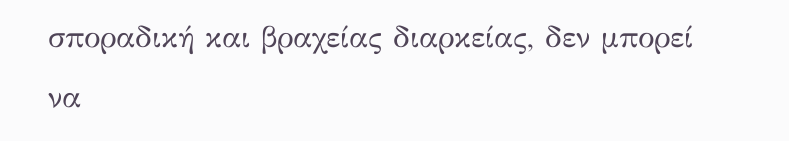σποραδική και βραχείας διαρκείας, δεν μπορεί να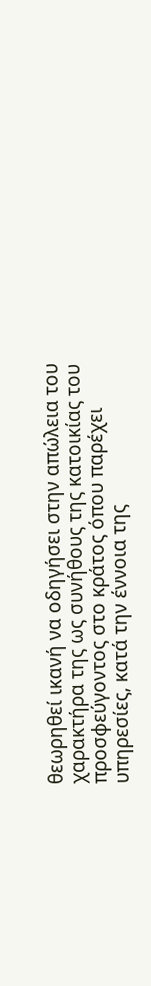θεωρηθεί ικανή να οδηγήσει στην απώλεια του χαρακτήρα της ως συνήθους της κατοικίας του προσφεύγοντος στο κράτος όπου παρέχει υπηρεσίες, κατά την έννοια της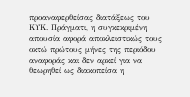προαναφερθείσας διατάξεως του ΚΥΚ. Πράγματι, η συγκεκριμένη απουσία αφορά αποκλειστικώς τους οκτώ πρώτους μήνες της περιόδου αναφοράς και δεν αρκεί για να θεωρηθεί ως διακοπείσα η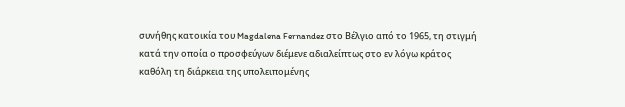συνήθης κατοικία του Magdalena Fernandez στο Βέλγιο από το 1965, τη στιγμή κατά την οποία ο προσφεύγων διέμενε αδιαλείπτως στο εν λόγω κράτος καθόλη τη διάρκεια της υπολειπομένης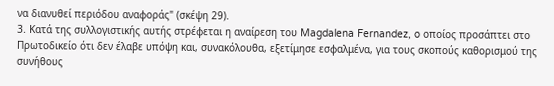να διανυθεί περιόδου αναφοράς" (σκέψη 29).
3. Κατά της συλλογιστικής αυτής στρέφεται η αναίρεση του Magdalena Fernandez, o οποίος προσάπτει στο Πρωτοδικείο ότι δεν έλαβε υπόψη και, συνακόλουθα, εξετίμησε εσφαλμένα, για τους σκοπούς καθορισμού της συνήθους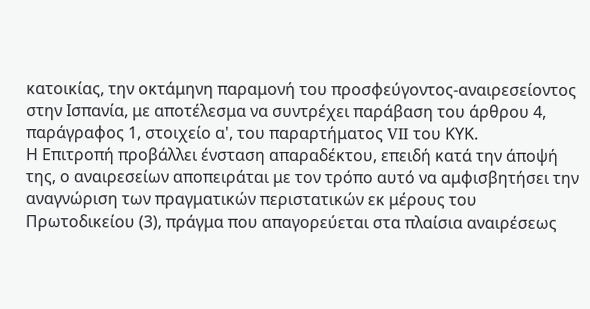κατοικίας, την οκτάμηνη παραμονή του προσφεύγοντος-αναιρεσείοντος στην Ισπανία, με αποτέλεσμα να συντρέχει παράβαση του άρθρου 4, παράγραφος 1, στοιχείο α', του παραρτήματος VII του ΚΥΚ.
Η Επιτροπή προβάλλει ένσταση απαραδέκτου, επειδή κατά την άποψή της, ο αναιρεσείων αποπειράται με τον τρόπο αυτό να αμφισβητήσει την αναγνώριση των πραγματικών περιστατικών εκ μέρους του Πρωτοδικείου (3), πράγμα που απαγορεύεται στα πλαίσια αναιρέσεως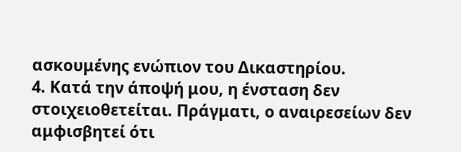ασκουμένης ενώπιον του Δικαστηρίου.
4. Κατά την άποψή μου, η ένσταση δεν στοιχειοθετείται. Πράγματι, ο αναιρεσείων δεν αμφισβητεί ότι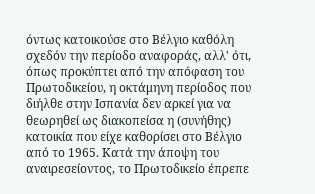όντως κατοικούσε στο Βέλγιο καθόλη σχεδόν την περίοδο αναφοράς, αλλ' ότι, όπως προκύπτει από την απόφαση του Πρωτοδικείου, η οκτάμηνη περίοδος που διήλθε στην Ισπανία δεν αρκεί για να θεωρηθεί ως διακοπείσα η (συνήθης) κατοικία που είχε καθορίσει στο Βέλγιο από το 1965. Κατά την άποψη του αναιρεσείοντος, το Πρωτοδικείο έπρεπε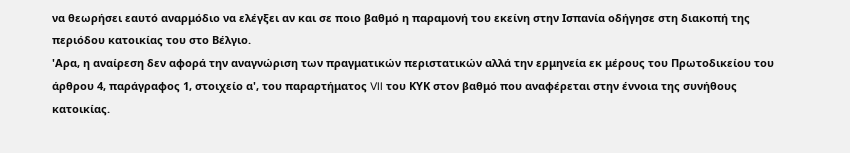να θεωρήσει εαυτό αναρμόδιο να ελέγξει αν και σε ποιο βαθμό η παραμονή του εκείνη στην Ισπανία οδήγησε στη διακοπή της περιόδου κατοικίας του στο Βέλγιο.
'Αρα, η αναίρεση δεν αφορά την αναγνώριση των πραγματικών περιστατικών αλλά την ερμηνεία εκ μέρους του Πρωτοδικείου του άρθρου 4, παράγραφος 1, στοιχείο α', του παραρτήματος VII του ΚΥΚ στον βαθμό που αναφέρεται στην έννοια της συνήθους κατοικίας.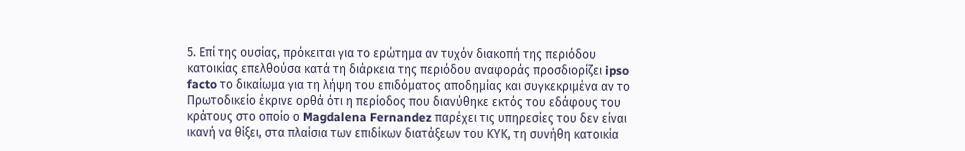5. Επί της ουσίας, πρόκειται για το ερώτημα αν τυχόν διακοπή της περιόδου κατοικίας επελθούσα κατά τη διάρκεια της περιόδου αναφοράς προσδιορίζει ipso facto το δικαίωμα για τη λήψη του επιδόματος αποδημίας και συγκεκριμένα αν το Πρωτοδικείο έκρινε ορθά ότι η περίοδος που διανύθηκε εκτός του εδάφους του κράτους στο οποίο ο Magdalena Fernandez παρέχει τις υπηρεσίες του δεν είναι ικανή να θίξει, στα πλαίσια των επιδίκων διατάξεων του ΚΥΚ, τη συνήθη κατοικία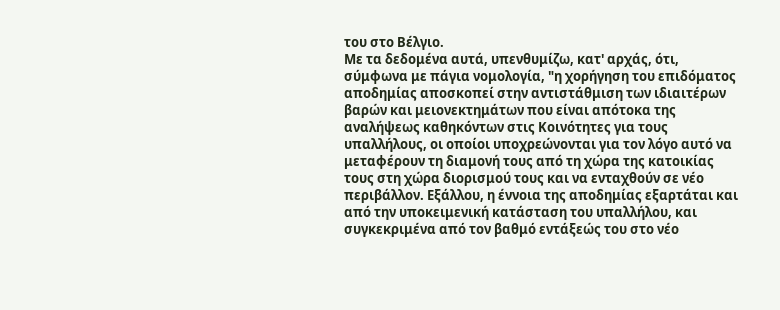του στο Βέλγιο.
Με τα δεδομένα αυτά, υπενθυμίζω, κατ' αρχάς, ότι, σύμφωνα με πάγια νομολογία, "η χορήγηση του επιδόματος αποδημίας αποσκοπεί στην αντιστάθμιση των ιδιαιτέρων βαρών και μειονεκτημάτων που είναι απότοκα της αναλήψεως καθηκόντων στις Κοινότητες για τους υπαλλήλους, οι οποίοι υποχρεώνονται για τον λόγο αυτό να μεταφέρουν τη διαμονή τους από τη χώρα της κατοικίας τους στη χώρα διορισμού τους και να ενταχθούν σε νέο περιβάλλον. Εξάλλου, η έννοια της αποδημίας εξαρτάται και από την υποκειμενική κατάσταση του υπαλλήλου, και συγκεκριμένα από τον βαθμό εντάξεώς του στο νέο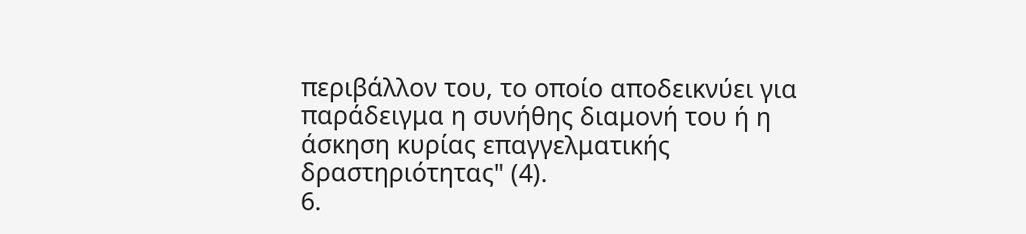περιβάλλον του, το οποίο αποδεικνύει για παράδειγμα η συνήθης διαμονή του ή η άσκηση κυρίας επαγγελματικής δραστηριότητας" (4).
6.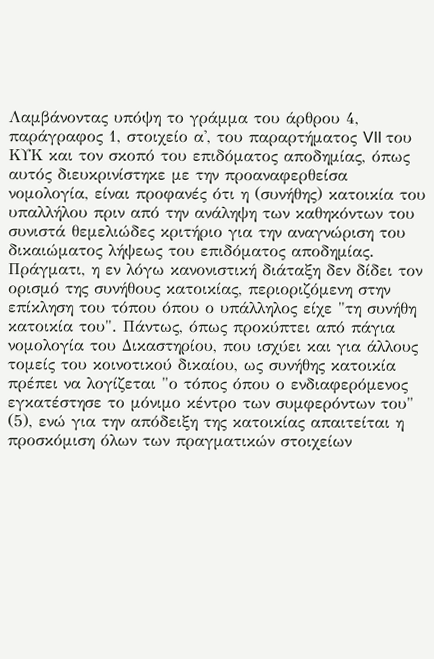Λαμβάνοντας υπόψη το γράμμα του άρθρου 4, παράγραφος 1, στοιχείο α', του παραρτήματος VII του ΚΥΚ και τον σκοπό του επιδόματος αποδημίας, όπως αυτός διευκρινίστηκε με την προαναφερθείσα νομολογία, είναι προφανές ότι η (συνήθης) κατοικία του υπαλλήλου πριν από την ανάληψη των καθηκόντων του συνιστά θεμελιώδες κριτήριο για την αναγνώριση του δικαιώματος λήψεως του επιδόματος αποδημίας.
Πράγματι, η εν λόγω κανονιστική διάταξη δεν δίδει τον ορισμό της συνήθους κατοικίας, περιοριζόμενη στην επίκληση του τόπου όπου ο υπάλληλος είχε "τη συνήθη κατοικία του". Πάντως, όπως προκύπτει από πάγια νομολογία του Δικαστηρίου, που ισχύει και για άλλους τομείς του κοινοτικού δικαίου, ως συνήθης κατοικία πρέπει να λογίζεται "ο τόπος όπου ο ενδιαφερόμενος εγκατέστησε το μόνιμο κέντρο των συμφερόντων του" (5), ενώ για την απόδειξη της κατοικίας απαιτείται η προσκόμιση όλων των πραγματικών στοιχείων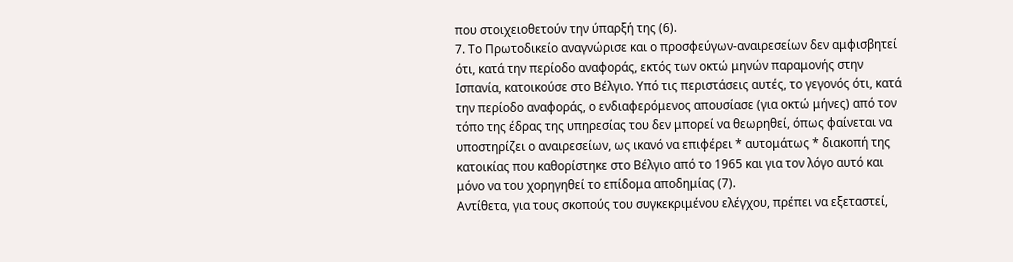που στοιχειοθετούν την ύπαρξή της (6).
7. Το Πρωτοδικείο αναγνώρισε και ο προσφεύγων-αναιρεσείων δεν αμφισβητεί ότι, κατά την περίοδο αναφοράς, εκτός των οκτώ μηνών παραμονής στην Ισπανία, κατοικούσε στο Βέλγιο. Υπό τις περιστάσεις αυτές, το γεγονός ότι, κατά την περίοδο αναφοράς, ο ενδιαφερόμενος απουσίασε (για οκτώ μήνες) από τον τόπο της έδρας της υπηρεσίας του δεν μπορεί να θεωρηθεί, όπως φαίνεται να υποστηρίζει ο αναιρεσείων, ως ικανό να επιφέρει * αυτομάτως * διακοπή της κατοικίας που καθορίστηκε στο Βέλγιο από το 1965 και για τον λόγο αυτό και μόνο να του χορηγηθεί το επίδομα αποδημίας (7).
Αντίθετα, για τους σκοπούς του συγκεκριμένου ελέγχου, πρέπει να εξεταστεί,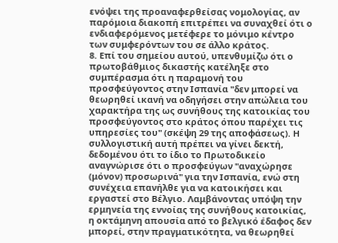ενόψει της προαναφερθείσας νομολογίας, αν παρόμοια διακοπή επιτρέπει να συναχθεί ότι ο ενδιαφερόμενος μετέφερε το μόνιμο κέντρο των συμφερόντων του σε άλλο κράτος.
8. Επί του σημείου αυτού, υπενθυμίζω ότι ο πρωτοβάθμιος δικαστής κατέληξε στο συμπέρασμα ότι η παραμονή του προσφεύγοντος στην Ισπανία "δεν μπορεί να θεωρηθεί ικανή να οδηγήσει στην απώλεια του χαρακτήρα της ως συνήθους της κατοικίας του προσφεύγοντος στο κράτος όπου παρέχει τις υπηρεσίες του" (σκέψη 29 της αποφάσεως). Η συλλογιστική αυτή πρέπει να γίνει δεκτή, δεδομένου ότι το ίδιο το Πρωτοδικείο αναγνώρισε ότι ο προσφεύγων "αναχώρησε (μόνον) προσωρινά" για την Ισπανία, ενώ στη συνέχεια επανήλθε για να κατοικήσει και εργαστεί στο Βέλγιο. Λαμβάνοντας υπόψη την ερμηνεία της εννοίας της συνήθους κατοικίας, η οκτάμηνη απουσία από το βελγικό έδαφος δεν μπορεί, στην πραγματικότητα, να θεωρηθεί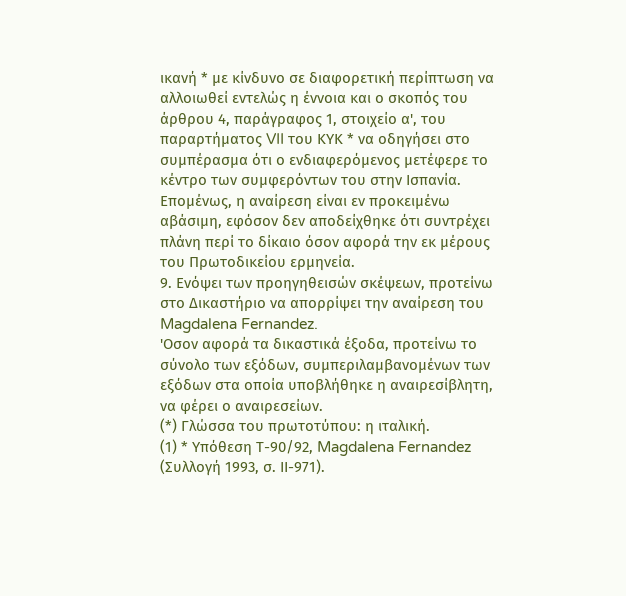ικανή * με κίνδυνο σε διαφορετική περίπτωση να αλλοιωθεί εντελώς η έννοια και ο σκοπός του άρθρου 4, παράγραφος 1, στοιχείο α', του παραρτήματος VII του ΚΥΚ * να οδηγήσει στο συμπέρασμα ότι ο ενδιαφερόμενος μετέφερε το κέντρο των συμφερόντων του στην Ισπανία.
Επομένως, η αναίρεση είναι εν προκειμένω αβάσιμη, εφόσον δεν αποδείχθηκε ότι συντρέχει πλάνη περί το δίκαιο όσον αφορά την εκ μέρους του Πρωτοδικείου ερμηνεία.
9. Ενόψει των προηγηθεισών σκέψεων, προτείνω στο Δικαστήριο να απορρίψει την αναίρεση του Magdalena Fernandez.
'Οσον αφορά τα δικαστικά έξοδα, προτείνω το σύνολο των εξόδων, συμπεριλαμβανομένων των εξόδων στα οποία υποβλήθηκε η αναιρεσίβλητη, να φέρει ο αναιρεσείων.
(*) Γλώσσα του πρωτοτύπου: η ιταλική.
(1) * Υπόθεση Τ-90/92, Magdalena Fernandez (Συλλογή 1993, σ. ΙΙ-971).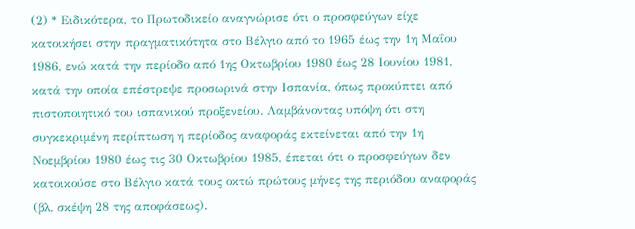(2) * Ειδικότερα, το Πρωτοδικείο αναγνώρισε ότι ο προσφεύγων είχε κατοικήσει στην πραγματικότητα στο Βέλγιο από το 1965 έως την 1η Μαΐου 1986, ενώ κατά την περίοδο από 1ης Οκτωβρίου 1980 έως 28 Ιουνίου 1981, κατά την οποία επέστρεψε προσωρινά στην Ισπανία, όπως προκύπτει από πιστοποιητικό του ισπανικού προξενείου. Λαμβάνοντας υπόψη ότι στη συγκεκριμένη περίπτωση η περίοδος αναφοράς εκτείνεται από την 1η Νοεμβρίου 1980 έως τις 30 Οκτωβρίου 1985, έπεται ότι ο προσφεύγων δεν κατοικούσε στο Βέλγιο κατά τους οκτώ πρώτους μήνες της περιόδου αναφοράς (βλ. σκέψη 28 της αποφάσεως).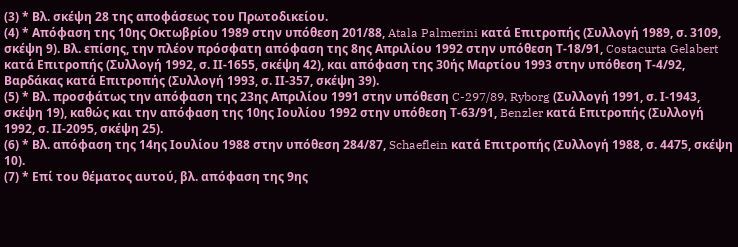(3) * Βλ. σκέψη 28 της αποφάσεως του Πρωτοδικείου.
(4) * Απόφαση της 10ης Οκτωβρίου 1989 στην υπόθεση 201/88, Atala Palmerini κατά Επιτροπής (Συλλογή 1989, σ. 3109, σκέψη 9). Βλ. επίσης, την πλέον πρόσφατη απόφαση της 8ης Απριλίου 1992 στην υπόθεση Τ-18/91, Costacurta Gelabert κατά Επιτροπής (Συλλογή 1992, σ. ΙΙ-1655, σκέψη 42), και απόφαση της 30ής Μαρτίου 1993 στην υπόθεση Τ-4/92, Βαρδάκας κατά Επιτροπής (Συλλογή 1993, σ. ΙΙ-357, σκέψη 39).
(5) * Βλ. προσφάτως την απόφαση της 23ης Απριλίου 1991 στην υπόθεση C-297/89, Ryborg (Συλλογή 1991, σ. Ι-1943, σκέψη 19), καθώς και την απόφαση της 10ης Ιουλίου 1992 στην υπόθεση Τ-63/91, Benzler κατά Επιτροπής (Συλλογή 1992, σ. ΙΙ-2095, σκέψη 25).
(6) * Βλ. απόφαση της 14ης Ιουλίου 1988 στην υπόθεση 284/87, Schaeflein κατά Επιτροπής (Συλλογή 1988, σ. 4475, σκέψη 10).
(7) * Επί του θέματος αυτού, βλ. απόφαση της 9ης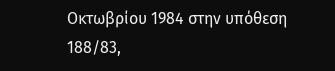Οκτωβρίου 1984 στην υπόθεση 188/83,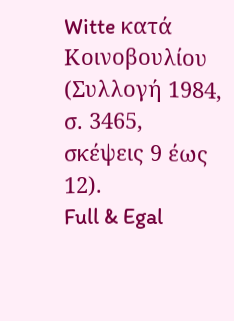Witte κατά Κοινοβουλίου (Συλλογή 1984, σ. 3465, σκέψεις 9 έως 12).
Full & Egal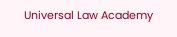Universal Law Academy